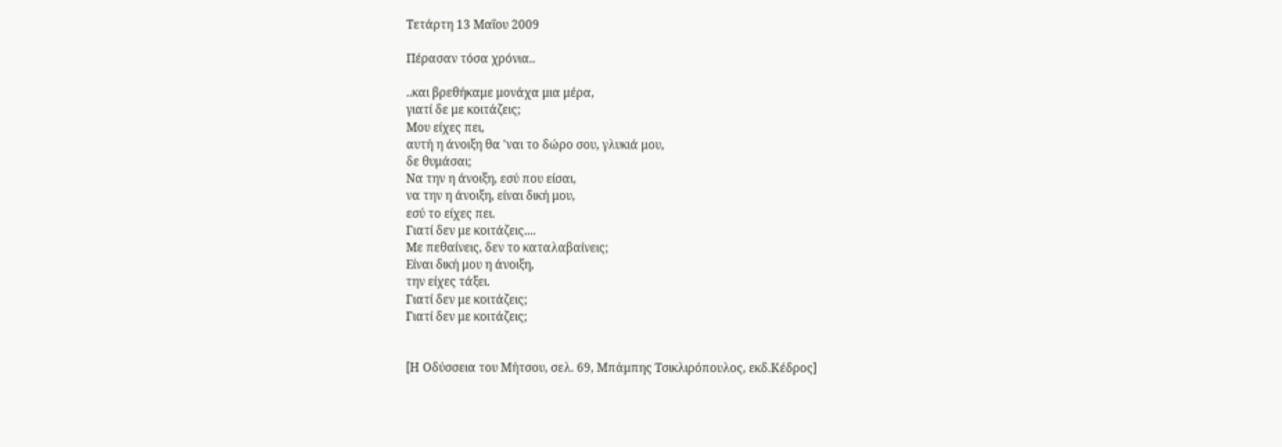Τετάρτη 13 Μαΐου 2009

Πέρασαν τόσα χρόνια..

..και βρεθήκαμε μονάχα μια μέρα,
γιατί δε με κοιτάζεις;
Μου είχες πει,
αυτή η άνοιξη θα 'ναι το δώρο σου, γλυκιά μου,
δε θυμάσαι;
Να την η άνοιξη, εσύ που είσαι,
να την η άνοιξη, είναι δική μου,
εσύ το είχες πει.
Γιατί δεν με κοιτάζεις....
Με πεθαίνεις, δεν το καταλαβαίνεις;
Είναι δική μου η άνοιξη,
την είχες τάξει.
Γιατί δεν με κοιτάζεις;
Γιατί δεν με κοιτάζεις;


[Η Οδύσσεια του Μήτσου, σελ. 69, Μπάμπης Τσικλιρόπουλος, εκδ.Κέδρος]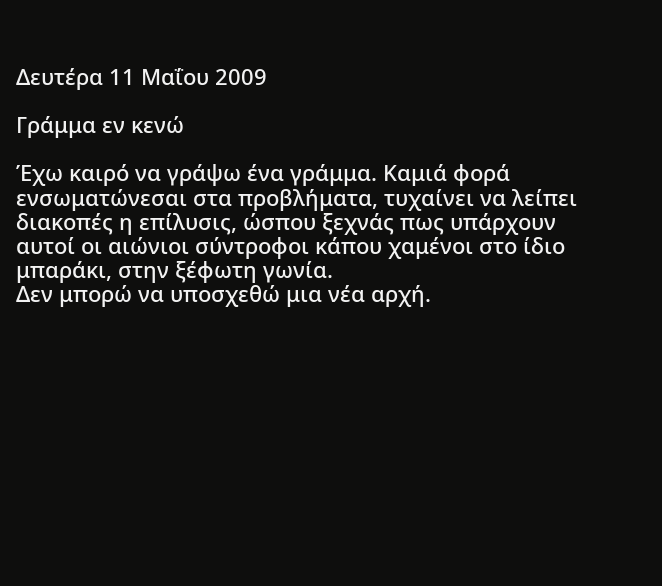Δευτέρα 11 Μαΐου 2009

Γράμμα εν κενώ

Έχω καιρό να γράψω ένα γράμμα. Καμιά φορά ενσωματώνεσαι στα προβλήματα, τυχαίνει να λείπει διακοπές η επίλυσις, ώσπου ξεχνάς πως υπάρχουν αυτοί οι αιώνιοι σύντροφοι κάπου χαμένοι στο ίδιο μπαράκι, στην ξέφωτη γωνία.
Δεν μπορώ να υποσχεθώ μια νέα αρχή.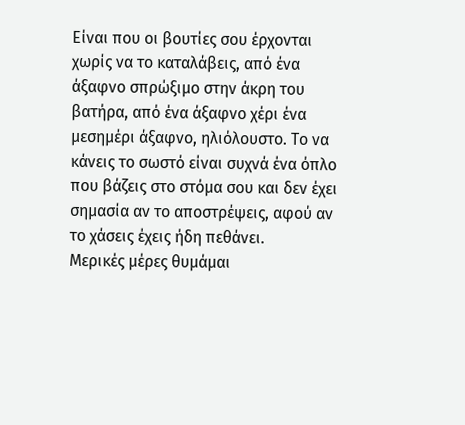Είναι που οι βουτίες σου έρχονται χωρίς να το καταλάβεις, από ένα άξαφνο σπρώξιμο στην άκρη του βατήρα, από ένα άξαφνο χέρι ένα μεσημέρι άξαφνο, ηλιόλουστο. Το να κάνεις το σωστό είναι συχνά ένα όπλο που βάζεις στο στόμα σου και δεν έχει σημασία αν το αποστρέψεις, αφού αν το χάσεις έχεις ήδη πεθάνει.
Μερικές μέρες θυμάμαι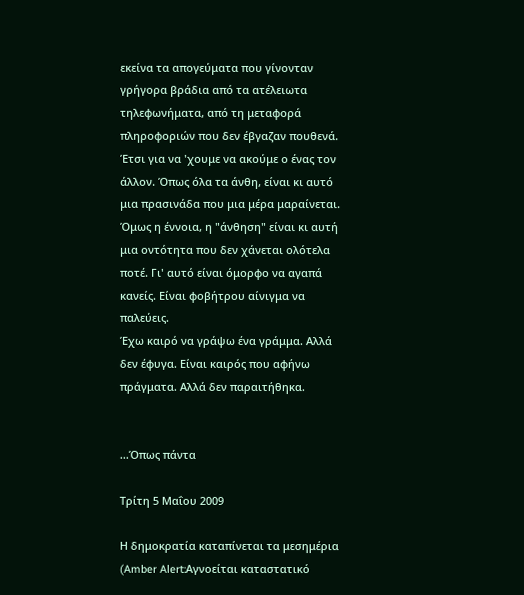εκείνα τα απογεύματα που γίνονταν γρήγορα βράδια από τα ατέλειωτα τηλεφωνήματα, από τη μεταφορά πληροφοριών που δεν έβγαζαν πουθενά. Έτσι για να 'χουμε να ακούμε ο ένας τον άλλον. Όπως όλα τα άνθη, είναι κι αυτό μια πρασινάδα που μια μέρα μαραίνεται. Όμως η έννοια, η "άνθηση" είναι κι αυτή μια οντότητα που δεν χάνεται ολότελα ποτέ. Γι' αυτό είναι όμορφο να αγαπά κανείς. Είναι φοβήτρου αίνιγμα να παλεύεις.
Έχω καιρό να γράψω ένα γράμμα. Αλλά δεν έφυγα. Είναι καιρός που αφήνω πράγματα. Αλλά δεν παραιτήθηκα.


...Όπως πάντα

Τρίτη 5 Μαΐου 2009

Η δημοκρατία καταπίνεται τα μεσημέρια (Amber Alert:Αγνοείται καταστατικό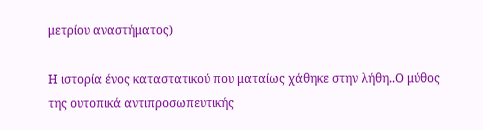μετρίου αναστήματος)

Η ιστορία ένος καταστατικού που ματαίως χάθηκε στην λήθη..Ο μύθος της ουτοπικά αντιπροσωπευτικής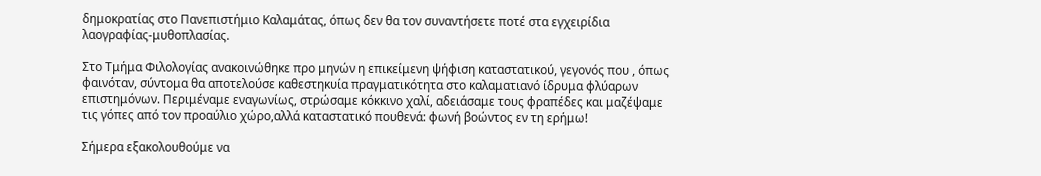δημοκρατίας στο Πανεπιστήμιο Καλαμάτας, όπως δεν θα τον συναντήσετε ποτέ στα εγχειρίδια λαογραφίας-μυθοπλασίας.

Στο Τμήμα Φιλολογίας ανακοινώθηκε προ μηνών η επικείμενη ψήφιση καταστατικού, γεγονός που , όπως φαινόταν, σύντομα θα αποτελούσε καθεστηκυία πραγματικότητα στο καλαματιανό ίδρυμα φλύαρων επιστημόνων. Περιμέναμε εναγωνίως, στρώσαμε κόκκινο χαλί, αδειάσαμε τους φραπέδες και μαζέψαμε τις γόπες από τον προαύλιο χώρο,αλλά καταστατικό πουθενά: φωνή βοώντος εν τη ερήμω!

Σήμερα εξακολουθούμε να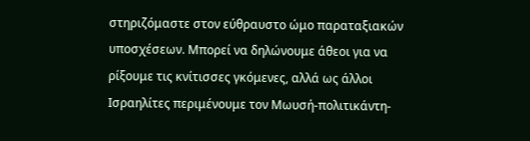στηριζόμαστε στον εύθραυστο ώμο παραταξιακών υποσχέσεων. Μπορεί να δηλώνουμε άθεοι για να ρίξουμε τις κνίτισσες γκόμενες, αλλά ως άλλοι Ισραηλίτες περιμένουμε τον Μωυσή-πολιτικάντη-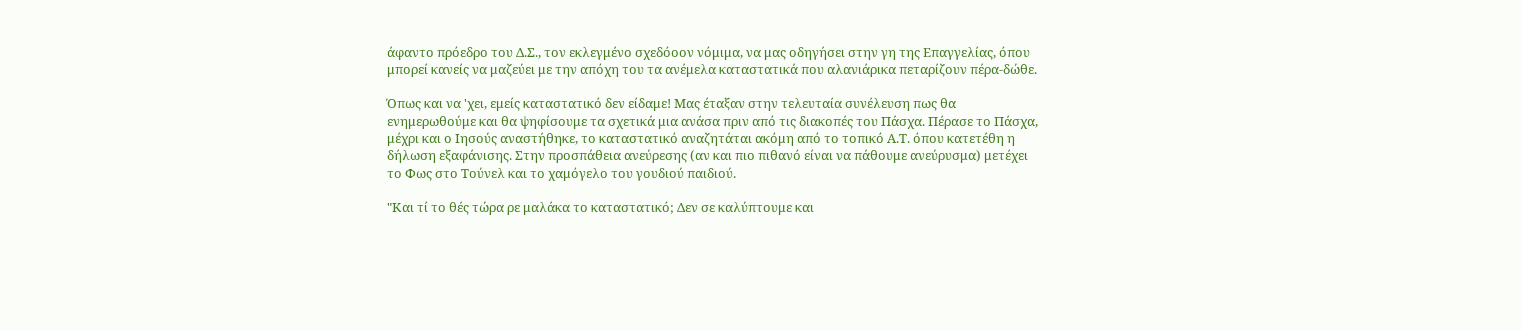άφαντο πρόεδρο του Δ.Σ., τον εκλεγμένο σχεδόοον νόμιμα, να μας οδηγήσει στην γη της Επαγγελίας, όπου μπορεί κανείς να μαζεύει με την απόχη του τα ανέμελα καταστατικά που αλανιάρικα πεταρίζουν πέρα-δώθε.

Όπως και να 'χει, εμείς καταστατικό δεν είδαμε! Μας έταξαν στην τελευταία συνέλευση πως θα ενημερωθούμε και θα ψηφίσουμε τα σχετικά μια ανάσα πριν από τις διακοπές του Πάσχα. Πέρασε το Πάσχα, μέχρι και ο Ιησούς αναστήθηκε, το καταστατικό αναζητάται ακόμη από το τοπικό Α.Τ. όπου κατετέθη η δήλωση εξαφάνισης. Στην προσπάθεια ανεύρεσης (αν και πιο πιθανό είναι να πάθουμε ανεύρυσμα) μετέχει το Φως στο Τούνελ και το χαμόγελο του γουδιού παιδιού.

"Και τί το θές τώρα ρε μαλάκα το καταστατικό; Δεν σε καλύπτουμε και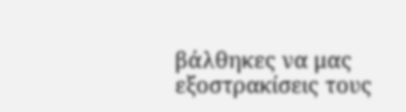βάλθηκες να μας εξοστρακίσεις τους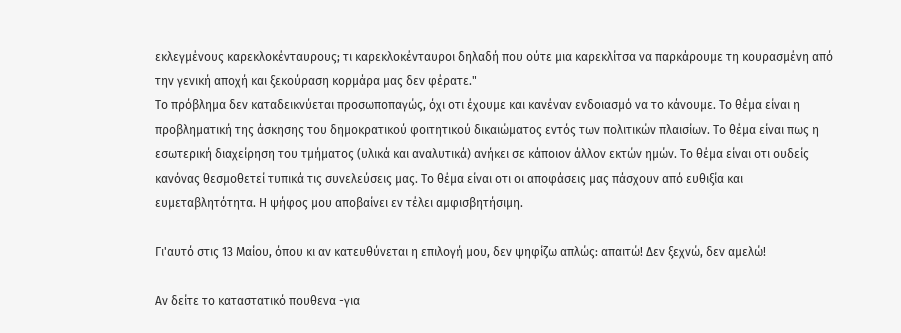εκλεγμένους καρεκλοκένταυρους; τι καρεκλοκένταυροι δηλαδή που ούτε μια καρεκλίτσα να παρκάρουμε τη κουρασμένη από την γενική αποχή και ξεκούραση κορμάρα μας δεν φέρατε."
Το πρόβλημα δεν καταδεικνύεται προσωποπαγώς, όχι οτι έχουμε και κανέναν ενδοιασμό να το κάνουμε. Το θέμα είναι η προβληματική της άσκησης του δημοκρατικού φοιτητικού δικαιώματος εντός των πολιτικών πλαισίων. Το θέμα είναι πως η εσωτερική διαχείρηση του τμήματος (υλικά και αναλυτικά) ανήκει σε κάποιον άλλον εκτών ημών. Το θέμα είναι οτι ουδείς κανόνας θεσμοθετεί τυπικά τις συνελεύσεις μας. Το θέμα είναι οτι οι αποφάσεις μας πάσχουν από ευθιξία και ευμεταβλητότητα. Η ψήφος μου αποβαίνει εν τέλει αμφισβητήσιμη.

Γι'αυτό στις 13 Μαίου, όπου κι αν κατευθύνεται η επιλογή μου, δεν ψηφίζω απλώς: απαιτώ! Δεν ξεχνώ, δεν αμελώ!

Αν δείτε το καταστατικό πουθενα -για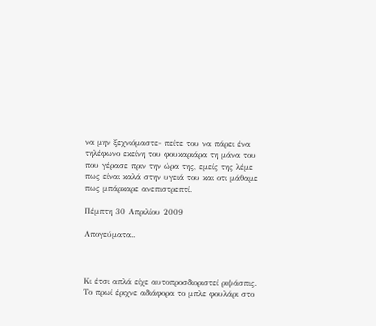να μην ξεχνιόμαστε- πείτε του να πάρει ένα τηλέφωνο εκείνη του φουκαριάρα τη μάνα του που γέρασε πριν την ώρα της, εμείς της λέμε πως είναι καλά στην υγειά του και οτι μάθαμε πως μπάρκαρε ανεπιστρεπτί.

Πέμπτη 30 Απριλίου 2009

Απογεύματα..



Κι έτσι απλά είχε αυτοπροσδιοριστεί ριψάσπις. Το πρωί έριχνε αδιάφορα το μπλε φουλάρι στο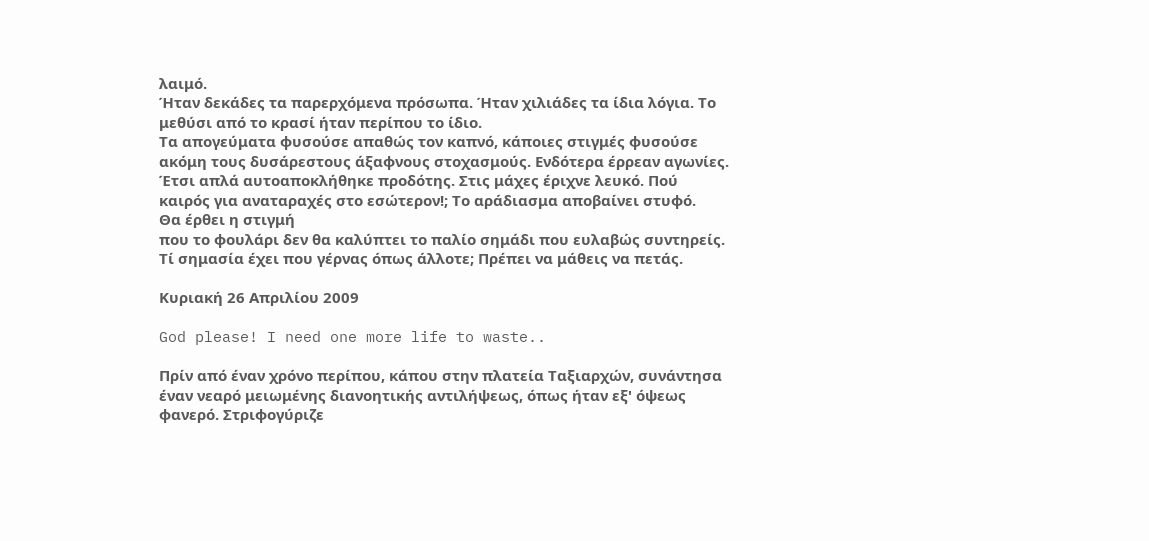λαιμό.
Ήταν δεκάδες τα παρερχόμενα πρόσωπα. Ήταν χιλιάδες τα ίδια λόγια. Το μεθύσι από το κρασί ήταν περίπου το ίδιο.
Τα απογεύματα φυσούσε απαθώς τον καπνό, κάποιες στιγμές φυσούσε ακόμη τους δυσάρεστους άξαφνους στοχασμούς. Ενδότερα έρρεαν αγωνίες.
Έτσι απλά αυτοαποκλήθηκε προδότης. Στις μάχες έριχνε λευκό. Πού καιρός για αναταραχές στο εσώτερον!; Το αράδιασμα αποβαίνει στυφό.
Θα έρθει η στιγμή
που το φουλάρι δεν θα καλύπτει το παλίο σημάδι που ευλαβώς συντηρείς.
Τί σημασία έχει που γέρνας όπως άλλοτε; Πρέπει να μάθεις να πετάς.

Κυριακή 26 Απριλίου 2009

God please! I need one more life to waste..

Πρίν από έναν χρόνο περίπου, κάπου στην πλατεία Ταξιαρχών, συνάντησα έναν νεαρό μειωμένης διανοητικής αντιλήψεως, όπως ήταν εξ' όψεως φανερό. Στριφογύριζε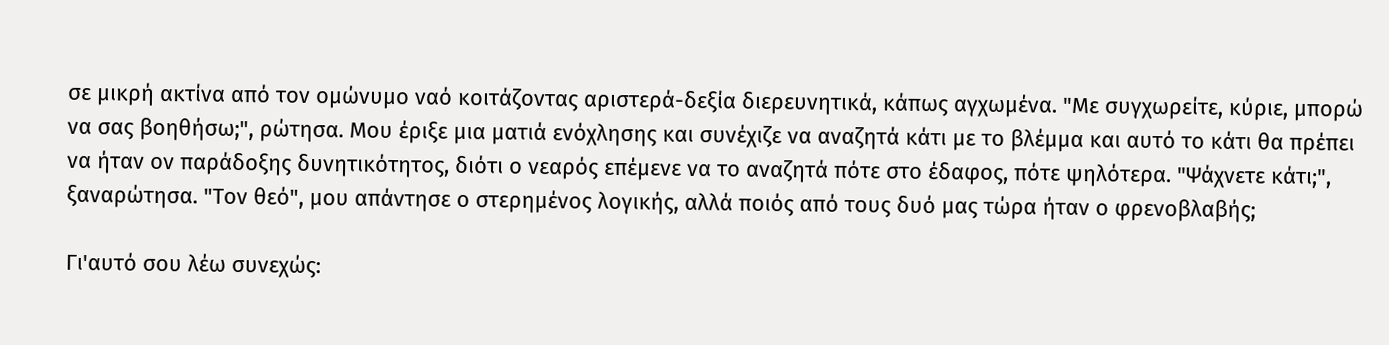σε μικρή ακτίνα από τον ομώνυμο ναό κοιτάζοντας αριστερά-δεξία διερευνητικά, κάπως αγχωμένα. "Με συγχωρείτε, κύριε, μπορώ να σας βοηθήσω;", ρώτησα. Μου έριξε μια ματιά ενόχλησης και συνέχιζε να αναζητά κάτι με το βλέμμα και αυτό το κάτι θα πρέπει να ήταν ον παράδοξης δυνητικότητος, διότι ο νεαρός επέμενε να το αναζητά πότε στο έδαφος, πότε ψηλότερα. "Ψάχνετε κάτι;", ξαναρώτησα. "Τον θεό", μου απάντησε ο στερημένος λογικής, αλλά ποιός από τους δυό μας τώρα ήταν ο φρενοβλαβής;

Γι'αυτό σου λέω συνεχώς: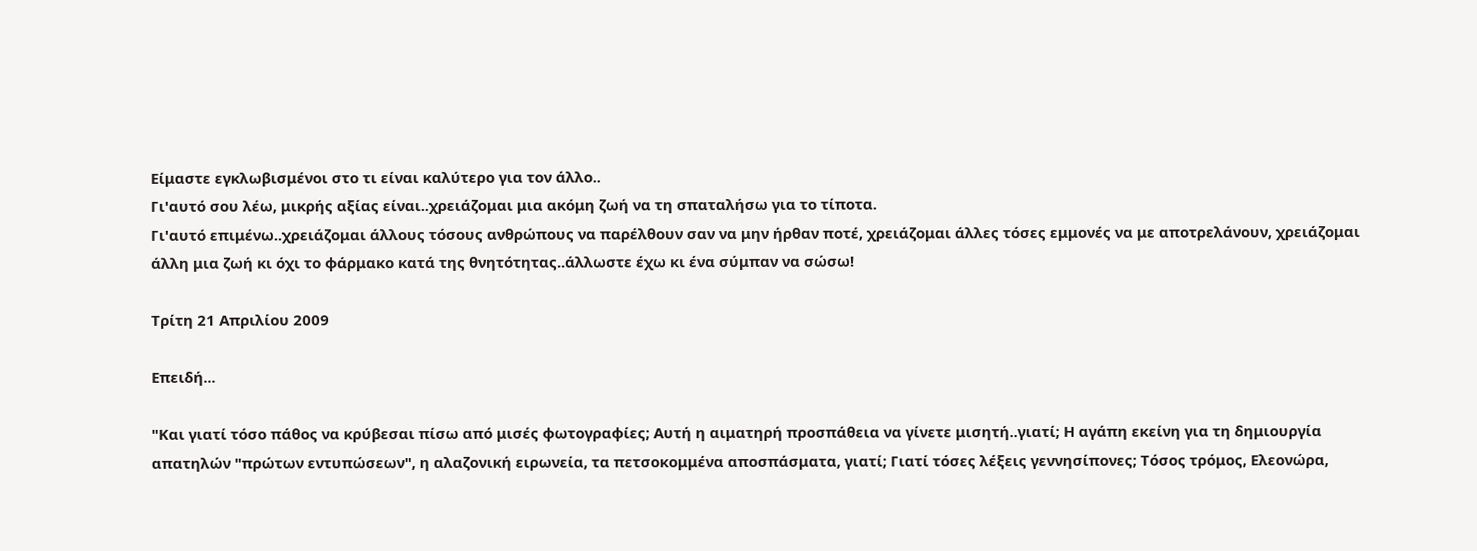Είμαστε εγκλωβισμένοι στο τι είναι καλύτερο για τον άλλο..
Γι'αυτό σου λέω, μικρής αξίας είναι..χρειάζομαι μια ακόμη ζωή να τη σπαταλήσω για το τίποτα.
Γι'αυτό επιμένω..χρειάζομαι άλλους τόσους ανθρώπους να παρέλθουν σαν να μην ήρθαν ποτέ, χρειάζομαι άλλες τόσες εμμονές να με αποτρελάνουν, χρειάζομαι άλλη μια ζωή κι όχι το φάρμακο κατά της θνητότητας..άλλωστε έχω κι ένα σύμπαν να σώσω!

Τρίτη 21 Απριλίου 2009

Επειδή...

"Και γιατί τόσο πάθος να κρύβεσαι πίσω από μισές φωτογραφίες; Αυτή η αιματηρή προσπάθεια να γίνετε μισητή..γιατί; Η αγάπη εκείνη για τη δημιουργία απατηλών "πρώτων εντυπώσεων", η αλαζονική ειρωνεία, τα πετσοκομμένα αποσπάσματα, γιατί; Γιατί τόσες λέξεις γεννησίπονες; Τόσος τρόμος, Ελεονώρα,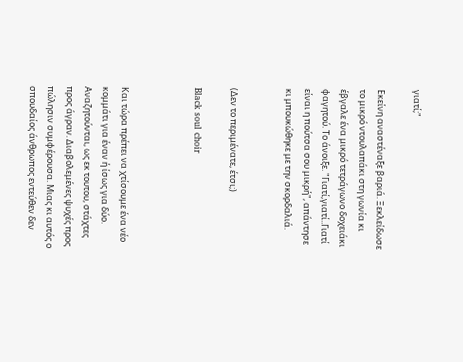γιατί;"

Εκείνη αναστέναξε βαριά. Ξεκλείδωσε το μικρό ντουλαπάκι στη γωνία κι έβγαλε ένα μικρό τετράγωνο δοχειάκι φαγητού. Το άνοιξε. "Γιατί,γιατί..Γιατί είναι η πούτσα σου μικρή", απάντησε κι μπουκώθηκε με την σκορδαλιά.


(Δεν το περιμένατε, έτσι;)

Black soul choir



Και τώρα πρέπει να χτίσουμε ένα νέο κομμάτι για έναν ή ίσως για δύο.
Αναζητούνται, ως εκ τουτου, στάχτες προς άγραν. Διαβολεμένες ψυχές προς πώλησιν συμφέρουσα. Μιας κι αυτός ο σπουδαίος άνθρωπος εντεύθεν δεν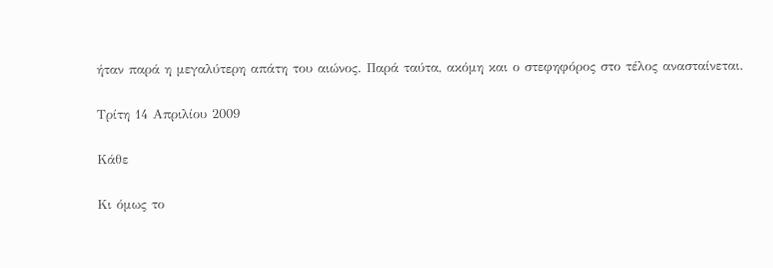ήταν παρά η μεγαλύτερη απάτη του αιώνος. Παρά ταύτα, ακόμη και ο στεφηφόρος στο τέλος ανασταίνεται.

Τρίτη 14 Απριλίου 2009

Κάθε

Κι όμως το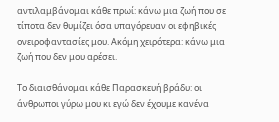αντιλαμβάνομαι κάθε πρωί: κάνω μια ζωή που σε τίποτα δεν θυμίζει όσα υπαγόρευαν οι εφηβικές ονειροφαντασίες μου. Ακόμη χειρότερα: κάνω μια ζωή που δεν μου αρέσει.

Το διαισθάνομαι κάθε Παρασκευή βράδυ: οι άνθρωποι γύρω μου κι εγώ δεν έχουμε κανένα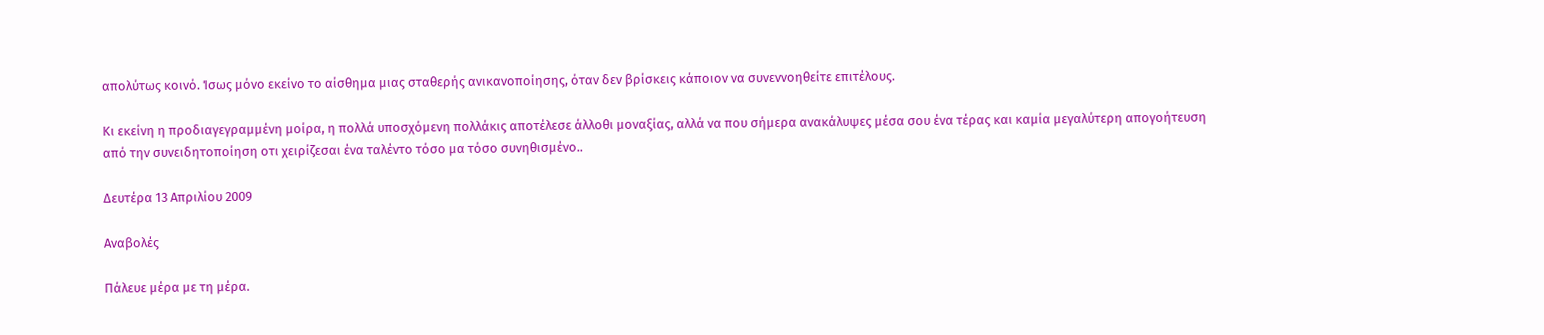απολύτως κοινό. Ίσως μόνο εκείνο το αίσθημα μιας σταθερής ανικανοποίησης, όταν δεν βρίσκεις κάποιον να συνεννοηθείτε επιτέλους.

Κι εκείνη η προδιαγεγραμμένη μοίρα, η πολλά υποσχόμενη πολλάκις αποτέλεσε άλλοθι μοναξίας, αλλά να που σήμερα ανακάλυψες μέσα σου ένα τέρας και καμία μεγαλύτερη απογοήτευση από την συνειδητοποίηση οτι χειρίζεσαι ένα ταλέντο τόσο μα τόσο συνηθισμένο..

Δευτέρα 13 Απριλίου 2009

Αναβολές

Πάλευε μέρα με τη μέρα.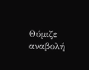Θύμιζε αναβολή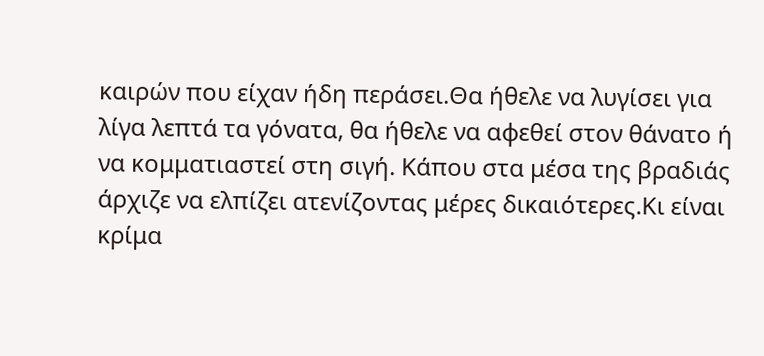καιρών που είχαν ήδη περάσει.Θα ήθελε να λυγίσει για λίγα λεπτά τα γόνατα, θα ήθελε να αφεθεί στον θάνατο ή να κομματιαστεί στη σιγή. Κάπου στα μέσα της βραδιάς άρχιζε να ελπίζει ατενίζοντας μέρες δικαιότερες.Κι είναι κρίμα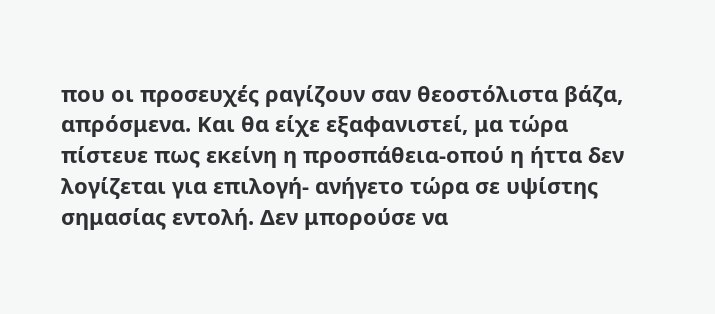που οι προσευχές ραγίζουν σαν θεοστόλιστα βάζα, απρόσμενα. Και θα είχε εξαφανιστεί, μα τώρα πίστευε πως εκείνη η προσπάθεια-οπού η ήττα δεν λογίζεται για επιλογή- ανήγετο τώρα σε υψίστης σημασίας εντολή. Δεν μπορούσε να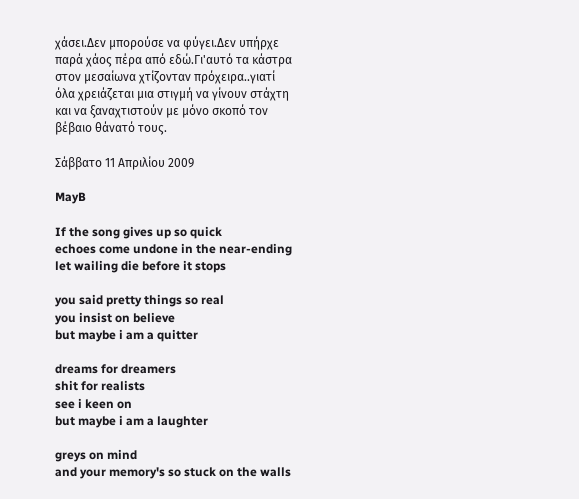χάσει.Δεν μπορούσε να φύγει.Δεν υπήρχε παρά χάος πέρα από εδώ.Γι'αυτό τα κάστρα στον μεσαίωνα χτίζονταν πρόχειρα..γιατί όλα χρειάζεται μια στιγμή να γίνουν στάχτη και να ξαναχτιστούν με μόνο σκοπό τον βέβαιο θάνατό τους.

Σάββατο 11 Απριλίου 2009

MayB

If the song gives up so quick
echoes come undone in the near-ending
let wailing die before it stops

you said pretty things so real
you insist on believe
but maybe i am a quitter

dreams for dreamers
shit for realists
see i keen on
but maybe i am a laughter

greys on mind
and your memory's so stuck on the walls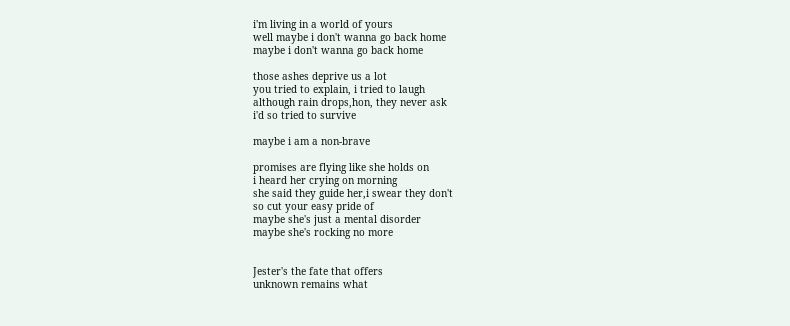i'm living in a world of yours
well maybe i don't wanna go back home
maybe i don't wanna go back home

those ashes deprive us a lot
you tried to explain, i tried to laugh
although rain drops,hon, they never ask
i'd so tried to survive

maybe i am a non-brave

promises are flying like she holds on
i heard her crying on morning
she said they guide her,i swear they don't
so cut your easy pride of
maybe she's just a mental disorder
maybe she's rocking no more


Jester's the fate that offers
unknown remains what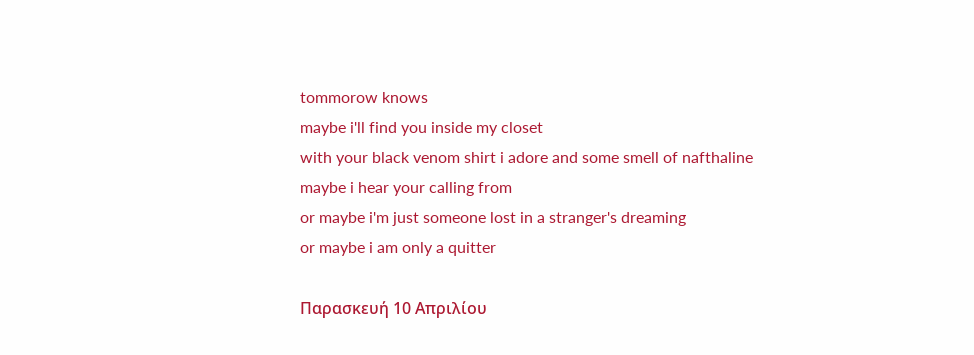tommorow knows
maybe i'll find you inside my closet
with your black venom shirt i adore and some smell of nafthaline
maybe i hear your calling from
or maybe i'm just someone lost in a stranger's dreaming
or maybe i am only a quitter

Παρασκευή 10 Απριλίου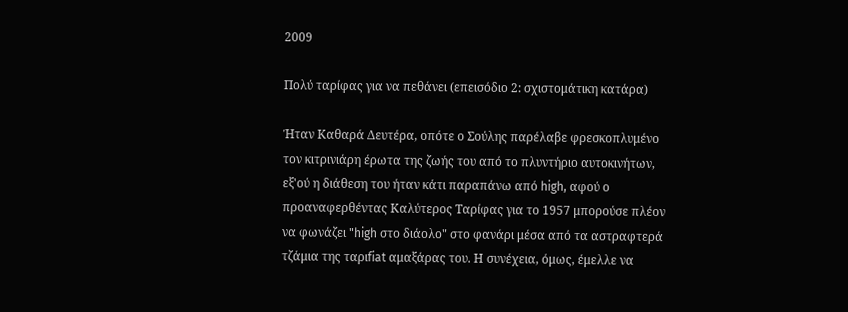2009

Πολύ ταρίφας για να πεθάνει (επεισόδιο 2: σχιστομάτικη κατάρα)

Ήταν Καθαρά Δευτέρα, οπότε ο Σούλης παρέλαβε φρεσκοπλυμένο τον κιτρινιάρη έρωτα της ζωής του από το πλυντήριο αυτοκινήτων, εξ'ού η διάθεση του ήταν κάτι παραπάνω από high, αφού ο προαναφερθέντας Καλύτερος Ταρίφας για το 1957 μπορούσε πλέον να φωνάζει "high στο διάολο" στο φανάρι μέσα από τα αστραφτερά τζάμια της ταριfiat αμαξάρας του. Η συνέχεια, όμως, έμελλε να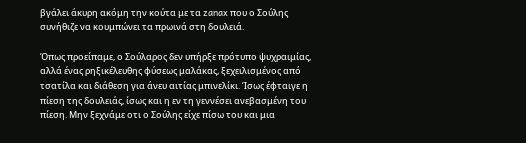βγάλει άκυρη ακόμη την κούτα με τα zanax που ο Σούλης συνήθιζε να κουμπώνει τα πρωινά στη δουλειά.

Όπως προείπαμε, ο Σούλαρος δεν υπήρξε πρότυπο ψυχραιμίας, αλλά ένας ρηξικέλευθης φύσεως μαλάκας, ξεχειλισμένος από τσατίλα και διάθεση για άνευ αιτίας μπινελίκι. Ίσως έφταιγε η πίεση της δουλειάς, ίσως και η εν τη γεννέσει ανεβασμένη του πίεση. Μην ξεχνάμε οτι ο Σούλης είχε πίσω του και μια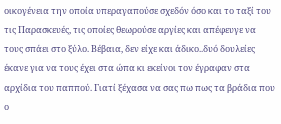οικογένεια την οποία υπεραγαπούσε σχεδόν όσο και το ταξί του τις Παρασκευές, τις οποίες θεωρούσε αργίες και απέφευγε να τους σπάει στο ξύλο. Βέβαια, δεν είχε και άδικο..δυό δουλείες έκανε για να τους έχει στα ώπα κι εκείνοι τον έγραφαν στα αρχίδια του παππού. Γιατί ξέχασα να σας πω πως τα βράδια που ο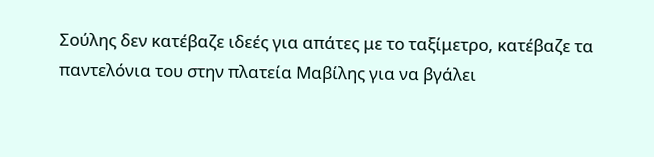Σούλης δεν κατέβαζε ιδεές για απάτες με το ταξίμετρο, κατέβαζε τα παντελόνια του στην πλατεία Μαβίλης για να βγάλει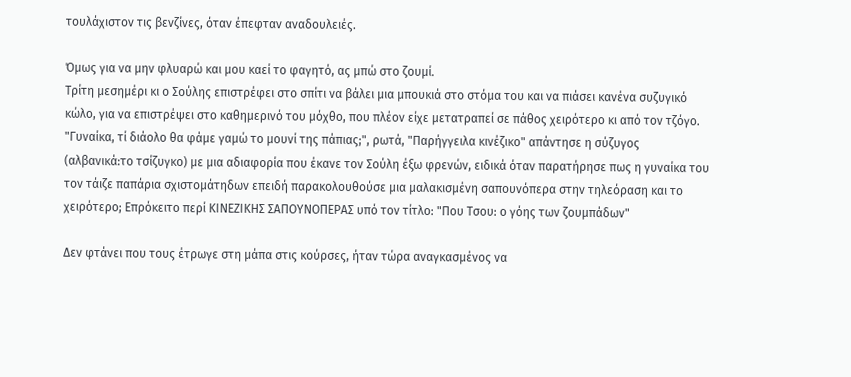τουλάχιστον τις βενζίνες, όταν έπεφταν αναδουλειές.

Όμως για να μην φλυαρώ και μου καεί το φαγητό, ας μπώ στο ζουμί.
Τρίτη μεσημέρι κι ο Σούλης επιστρέφει στο σπίτι να βάλει μια μπουκιά στο στόμα του και να πιάσει κανένα συζυγικό κώλο, για να επιστρέψει στο καθημερινό του μόχθο, που πλέον είχε μετατραπεί σε πάθος χειρότερο κι από τον τζόγο. "Γυναίκα, τί διάολο θα φάμε γαμώ το μουνί της πάπιας;", ρωτά, "Παρήγγειλα κινέζικο" απάντησε η σύζυγος (αλβανικά:το τσίζυγκο) με μια αδιαφορία που έκανε τον Σούλη έξω φρενών, ειδικά όταν παρατήρησε πως η γυναίκα του τον τάιζε παπάρια σχιστομάτηδων επειδή παρακολουθούσε μια μαλακισμένη σαπουνόπερα στην τηλεόραση και το χειρότερο; Επρόκειτο περί ΚΙΝΕΖΙΚΗΣ ΣΑΠΟΥΝΟΠΕΡΑΣ υπό τον τίτλο: "Που Τσου: ο γόης των ζουμπάδων"

Δεν φτάνει που τους έτρωγε στη μάπα στις κούρσες, ήταν τώρα αναγκασμένος να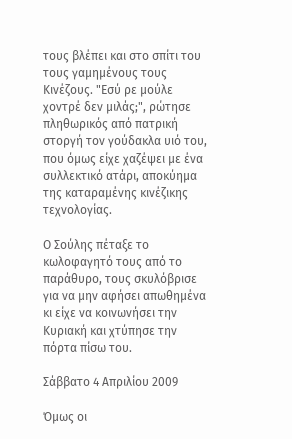τους βλέπει και στο σπίτι του τους γαμημένους τους Κινέζους. "Εσύ ρε μούλε χοντρέ δεν μιλάς;", ρώτησε πληθωρικός από πατρική στοργή τον γούδακλα υιό του, που όμως είχε χαζέψει με ένα συλλεκτικό ατάρι, αποκύημα της καταραμένης κινέζικης τεχνολογίας.

Ο Σούλης πέταξε το κωλοφαγητό τους από το παράθυρο, τους σκυλόβρισε για να μην αφήσει απωθημένα κι είχε να κοινωνήσει την Κυριακή και χτύπησε την πόρτα πίσω του.

Σάββατο 4 Απριλίου 2009

Όμως οι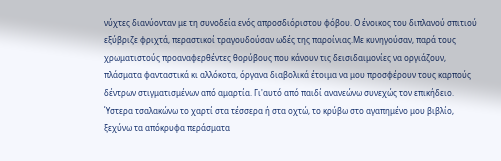νύχτες διανύονταν με τη συνοδεία ενός απροσδιόριστου φόβου. Ο ένοικος του διπλανού σπιτιού εξύβριζε φριχτά, περαστικοί τραγουδούσαν ωδές της παροίνιας.Με κυνηγούσαν, παρά τους χρωματιστούς προαναφερθέντες θορύβους που κάνουν τις δεισιδαιμονίες να οργιάζουν, πλάσματα φανταστικά κι αλλόκοτα, όργανα διαβολικά έτοιμα να μου προσφέρουν τους καρπούς δέντρων στιγματισμένων από αμαρτία. Γι'αυτό από παιδί ανανεώνω συνεχώς τον επικήδειο. Ύστερα τσαλακώνω το χαρτί στα τέσσερα ή στα οχτώ, το κρύβω στο αγαπημένο μου βιβλίο, ξεχύνω τα απόκρυφα περάσματα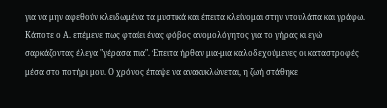για να μην αφεθούν κλειδωμένα τα μυστικά και έπειτα κλείνομαι στην ντουλάπα και γράφω. Κάποτε ο Α. επέμενε πως φταίει ένας φόβος ανομολόγητος για το γήρας κι εγώ σαρκάζοντας έλεγα "γέρασα πια". Έπειτα ήρθαν μια-μια καλοδεχούμενες οι καταστροφές μέσα στο ποτήρι μου. Ο χρόνος έπαψε να ανακυκλώνεται, η ζωή στάθηκε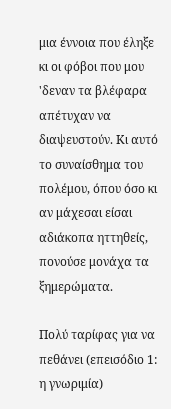μια έννοια που έληξε κι οι φόβοι που μου 'δεναν τα βλέφαρα απέτυχαν να διαψευστούν. Κι αυτό το συναίσθημα του πολέμου, όπου όσο κι αν μάχεσαι είσαι αδιάκοπα ηττηθείς, πονούσε μονάχα τα ξημερώματα.

Πολύ ταρίφας για να πεθάνει (επεισόδιο 1: η γνωριμία)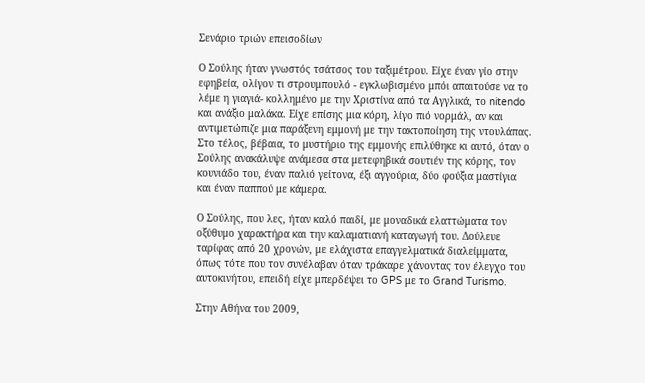Σενάριο τριών επεισοδίων

Ο Σούλης ήταν γνωστός τσάτσος του ταξιμέτρου. Είχε έναν γίο στην εφηβεία, ολίγον τι στρουμπουλό - εγκλωβισμένο μπόι απαιτούσε να το λέμε η γιαγιά- κολλημένο με την Χριστίνα από τα Αγγλικά, το nitendo και ανάξιο μαλάκα. Είχε επίσης μια κόρη, λίγο πιό νορμάλ, αν και αντιμετώπιζε μια παράξενη εμμονή με την τακτοποίηση της ντουλάπας. Στο τέλος, βέβαια, το μυστήριο της εμμονής επιλύθηκε κι αυτό, όταν ο Σούλης ανακάλυψε ανάμεσα στα μετεφηβικά σουτιέν της κόρης, τον κουνιάδο του, έναν παλιό γείτονα, έξι αγγούρια, δύο φούξια μαστίγια και έναν παππού με κάμερα.

Ο Σούλης, που λες, ήταν καλό παιδί, με μοναδικά ελαττώματα τον οξύθυμο χαρακτήρα και την καλαματιανή καταγωγή του. Δούλευε ταρίφας από 20 χρονών, με ελάχιστα επαγγελματικά διαλείμματα, όπως τότε που τον συνέλαβαν όταν τράκαρε χάνοντας τον έλεγχο του αυτοκινήτου, επειδή είχε μπερδέψει το GPS με το Grand Turismo.

Στην Αθήνα του 2009,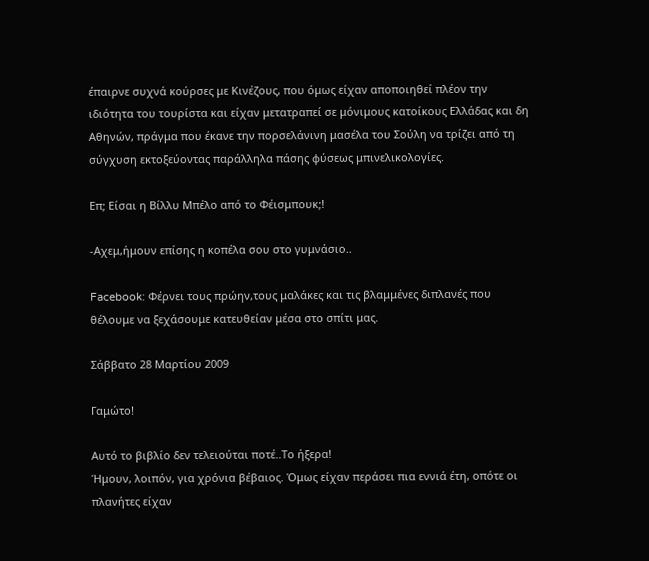έπαιρνε συχνά κούρσες με Κινέζους, που όμως είχαν αποποιηθεί πλέον την ιδιότητα του τουρίστα και είχαν μετατραπεί σε μόνιμους κατοίκους Ελλάδας και δη Αθηνών, πράγμα που έκανε την πορσελάνινη μασέλα του Σούλη να τρίζει από τη σύγχυση εκτοξεύοντας παράλληλα πάσης φύσεως μπινελικολογίες.

Επ; Είσαι η Βίλλυ Μπέλο από το Φέισμπουκ;!

-Αχεμ,ήμουν επίσης η κοπέλα σου στο γυμνάσιο..

Facebook: Φέρνει τους πρώην,τους μαλάκες και τις βλαμμένες διπλανές που θέλουμε να ξεχάσουμε κατευθείαν μέσα στο σπίτι μας.

Σάββατο 28 Μαρτίου 2009

Γαμώτο!

Αυτό το βιβλίο δεν τελειούται ποτέ..Το ήξερα!
Ήμουν, λοιπόν, για χρόνια βέβαιος. Όμως είχαν περάσει πια εννιά έτη, οπότε οι πλανήτες είχαν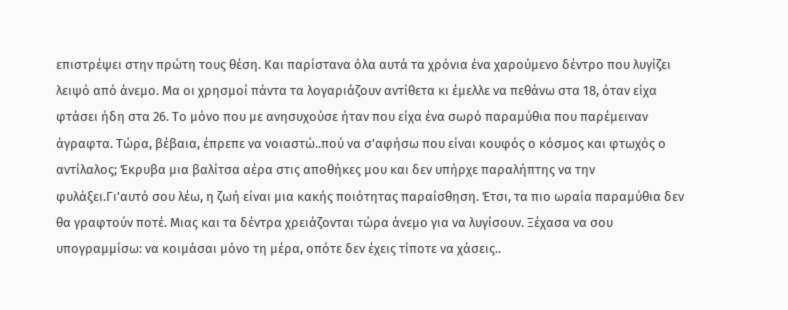επιστρέψει στην πρώτη τους θέση. Και παρίστανα όλα αυτά τα χρόνια ένα χαρούμενο δέντρο που λυγίζει λειψό από άνεμο. Μα οι χρησμοί πάντα τα λογαριάζουν αντίθετα κι έμελλε να πεθάνω στα 18, όταν είχα φτάσει ήδη στα 26. Το μόνο που με ανησυχούσε ήταν που είχα ένα σωρό παραμύθια που παρέμειναν άγραφτα. Τώρα, βέβαια, έπρεπε να νοιαστώ..πού να σ'αφήσω που είναι κουφός ο κόσμος και φτωχός ο αντίλαλος; Έκρυβα μια βαλίτσα αέρα στις αποθήκες μου και δεν υπήρχε παραλήπτης να την φυλάξει.Γι'αυτό σου λέω, η ζωή είναι μια κακής ποιότητας παραίσθηση. Έτσι, τα πιο ωραία παραμύθια δεν θα γραφτούν ποτέ. Μιας και τα δέντρα χρειάζονται τώρα άνεμο για να λυγίσουν. Ξέχασα να σου υπογραμμίσω: να κοιμάσαι μόνο τη μέρα, οπότε δεν έχεις τίποτε να χάσεις..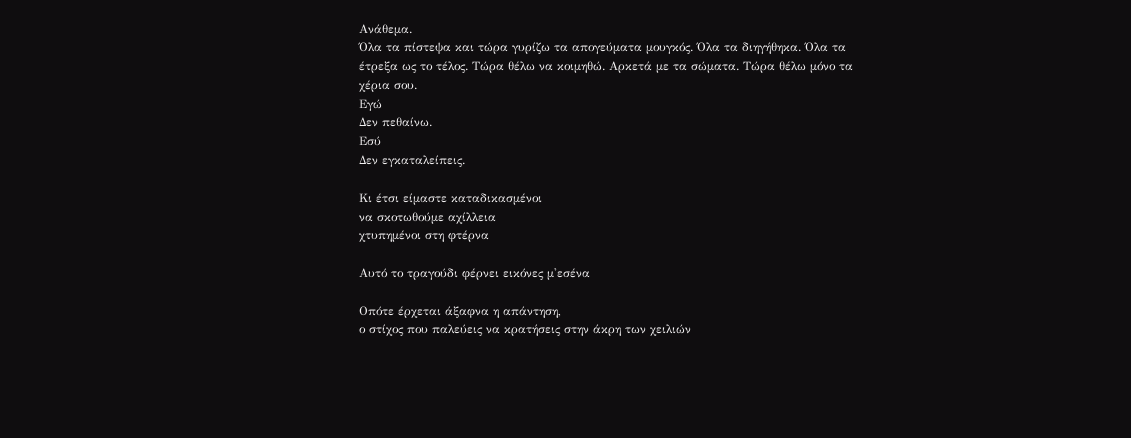Ανάθεμα.
Όλα τα πίστεψα και τώρα γυρίζω τα απογεύματα μουγκός. Όλα τα διηγήθηκα. Όλα τα έτρεξα ως το τέλος. Τώρα θέλω να κοιμηθώ. Αρκετά με τα σώματα. Τώρα θέλω μόνο τα χέρια σου.
Εγώ
Δεν πεθαίνω.
Εσύ
Δεν εγκαταλείπεις.

Κι έτσι είμαστε καταδικασμένοι
να σκοτωθούμε αχίλλεια
χτυπημένοι στη φτέρνα

Αυτό το τραγούδι φέρνει εικόνες μ'εσένα

Οπότε έρχεται άξαφνα η απάντηση,
ο στίχος που παλεύεις να κρατήσεις στην άκρη των χειλιών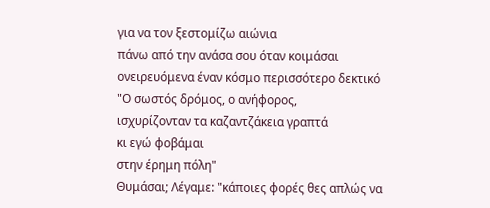για να τον ξεστομίζω αιώνια
πάνω από την ανάσα σου όταν κοιμάσαι
ονειρευόμενα έναν κόσμο περισσότερο δεκτικό
"Ο σωστός δρόμος, ο ανήφορος,
ισχυρίζονταν τα καζαντζάκεια γραπτά
κι εγώ φοβάμαι
στην έρημη πόλη"
Θυμάσαι; Λέγαμε: "κάποιες φορές θες απλώς να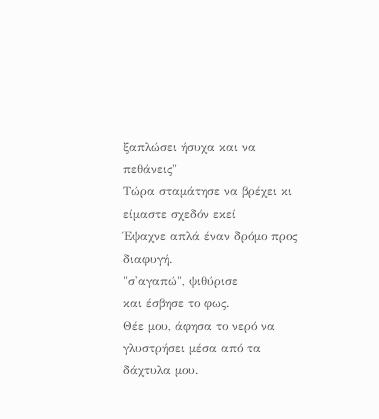ξαπλώσει ήσυχα και να πεθάνεις"
Τώρα σταμάτησε να βρέχει κι είμαστε σχεδόν εκεί
Έψαχνε απλά έναν δρόμο προς διαφυγή.
"σ'αγαπώ", ψιθύρισε
και έσβησε το φως.
Θέε μου, άφησα το νερό να γλυστρήσει μέσα από τα δάχτυλα μου.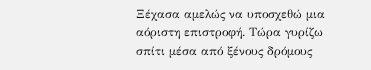Ξέχασα αμελώς να υποσχεθώ μια αόριστη επιστροφή. Τώρα γυρίζω σπίτι μέσα από ξένους δρόμους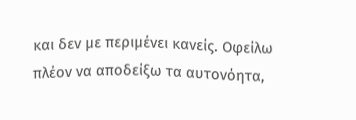και δεν με περιμένει κανείς. Οφείλω πλέον να αποδείξω τα αυτονόητα,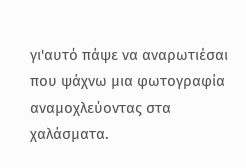γι'αυτό πάψε να αναρωτιέσαι που ψάχνω μια φωτογραφία αναμοχλεύοντας στα χαλάσματα.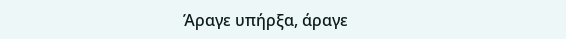Άραγε υπήρξα, άραγε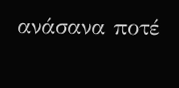ανάσανα ποτέ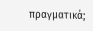πραγματικά;